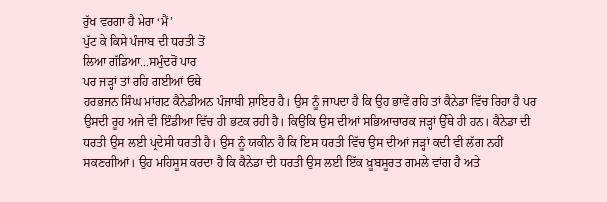ਰੁੱਖ ਵਰਗਾ ਹੈ ਮੇਰਾ ‘ਮੈਂ’
ਪੁੱਟ ਕੇ ਕਿਸੇ ਪੰਜਾਬ ਦੀ ਧਰਤੀ ਤੋਂ
ਲਿਆ ਗੱਡਿਆ...ਸਮੁੰਦਰੋਂ ਪਾਰ
ਪਰ ਜੜ੍ਹਾਂ ਤਾਂ ਰਹਿ ਗਈਆਂ ਓਥੇ
ਹਰਭਜਨ ਸਿੰਘ ਮਾਂਗਟ ਕੈਨੇਡੀਅਨ ਪੰਜਾਬੀ ਸ਼ਾਇਰ ਹੈ। ਉਸ ਨੂੰ ਜਾਪਦਾ ਹੈ ਕਿ ਉਹ ਭਾਵੇਂ ਰਹਿ ਤਾਂ ਕੈਨੇਡਾ ਵਿੱਚ ਰਿਹਾ ਹੈ ਪਰ ਉਸਦੀ ਰੂਹ ਅਜੇ ਵੀ ਇੰਡੀਆ ਵਿੱਚ ਹੀ ਭਟਕ ਰਹੀ ਹੈ। ਕਿਉਂਕਿ ਉਸ ਦੀਆਂ ਸਭਿਆਚਾਰਕ ਜੜ੍ਹਾਂ ਉੱਥੇ ਹੀ ਹਨ। ਕੈਨੇਡਾ ਦੀ ਧਰਤੀ ਉਸ ਲਈ ਪ੍ਰਦੇਸੀ ਧਰਤੀ ਹੈ। ਉਸ ਨੂੰ ਯਕੀਨ ਹੈ ਕਿ ਇਸ ਧਰਤੀ ਵਿੱਚ ਉਸ ਦੀਆਂ ਜੜ੍ਹਾਂ ਕਦੀ ਵੀ ਲੱਗ ਨਹੀਂ ਸਕਣਗੀਆਂ। ਉਹ ਮਹਿਸੂਸ ਕਰਦਾ ਹੈ ਕਿ ਕੈਨੇਡਾ ਦੀ ਧਰਤੀ ਉਸ ਲਈ ਇੱਕ ਖ਼ੂਬਸੂਰਤ ਗਮਲੇ ਵਾਂਗ ਹੈ ਅਤੇ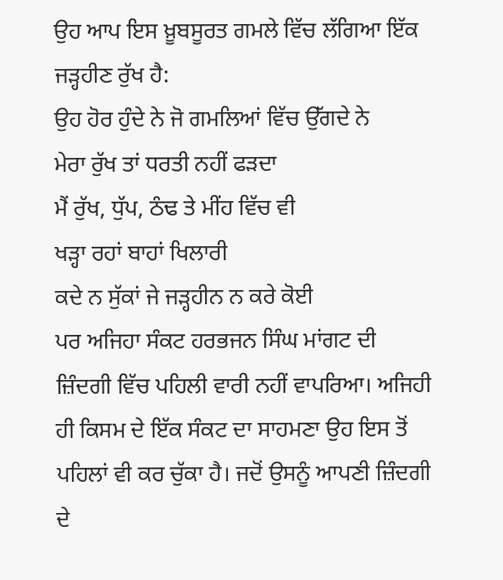ਉਹ ਆਪ ਇਸ ਖ਼ੂਬਸੂਰਤ ਗਮਲੇ ਵਿੱਚ ਲੱਗਿਆ ਇੱਕ ਜੜ੍ਹਹੀਣ ਰੁੱਖ ਹੈ:
ਉਹ ਹੋਰ ਹੁੰਦੇ ਨੇ ਜੋ ਗਮਲਿਆਂ ਵਿੱਚ ਉੱਗਦੇ ਨੇ
ਮੇਰਾ ਰੁੱਖ ਤਾਂ ਧਰਤੀ ਨਹੀਂ ਫੜਦਾ
ਮੈਂ ਰੁੱਖ, ਧੁੱਪ, ਠੰਢ ਤੇ ਮੀਂਹ ਵਿੱਚ ਵੀ
ਖੜ੍ਹਾ ਰਹਾਂ ਬਾਹਾਂ ਖਿਲਾਰੀ
ਕਦੇ ਨ ਸੁੱਕਾਂ ਜੇ ਜੜ੍ਹਹੀਨ ਨ ਕਰੇ ਕੋਈ
ਪਰ ਅਜਿਹਾ ਸੰਕਟ ਹਰਭਜਨ ਸਿੰਘ ਮਾਂਗਟ ਦੀ ਜ਼ਿੰਦਗੀ ਵਿੱਚ ਪਹਿਲੀ ਵਾਰੀ ਨਹੀਂ ਵਾਪਰਿਆ। ਅਜਿਹੀ ਹੀ ਕਿਸਮ ਦੇ ਇੱਕ ਸੰਕਟ ਦਾ ਸਾਹਮਣਾ ਉਹ ਇਸ ਤੋਂ ਪਹਿਲਾਂ ਵੀ ਕਰ ਚੁੱਕਾ ਹੈ। ਜਦੋਂ ਉਸਨੂੰ ਆਪਣੀ ਜ਼ਿੰਦਗੀ ਦੇ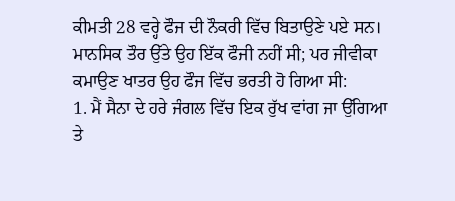ਕੀਮਤੀ 28 ਵਰ੍ਹੇ ਫੌਜ ਦੀ ਨੌਕਰੀ ਵਿੱਚ ਬਿਤਾਉਣੇ ਪਏ ਸਨ। ਮਾਨਸਿਕ ਤੌਰ ਉੱਤੇ ਉਹ ਇੱਕ ਫੌਜੀ ਨਹੀਂ ਸੀ; ਪਰ ਜੀਵੀਕਾ ਕਮਾਉਣ ਖਾਤਰ ਉਹ ਫੌਜ ਵਿੱਚ ਭਰਤੀ ਹੋ ਗਿਆ ਸੀ:
1. ਮੈਂ ਸੈਨਾ ਦੇ ਹਰੇ ਜੰਗਲ ਵਿੱਚ ਇਕ ਰੁੱਖ ਵਾਂਗ ਜਾ ਉੱਗਿਆ
ਤੇ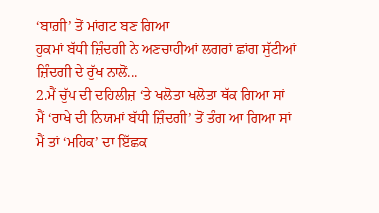‘ਬਾਗ਼ੀ’ ਤੋਂ ਮਾਂਗਟ ਬਣ ਗਿਆ
ਹੁਕਮਾਂ ਬੱਧੀ ਜ਼ਿੰਦਗੀ ਨੇ ਅਣਚਾਹੀਆਂ ਲਗਰਾਂ ਛਾਂਗ ਸੁੱਟੀਆਂ
ਜ਼ਿੰਦਗੀ ਦੇ ਰੁੱਖ ਨਾਲੋਂ...
2.ਮੈਂ ਚੁੱਪ ਦੀ ਦਹਿਲੀਜ਼ ‘ਤੇ ਖਲੋਤਾ ਖਲੋਤਾ ਥੱਕ ਗਿਆ ਸਾਂ
ਮੈਂ ‘ਰਾਖੇ ਦੀ ਨਿਯਮਾਂ ਬੱਧੀ ਜ਼ਿੰਦਗੀ’ ਤੋਂ ਤੰਗ ਆ ਗਿਆ ਸਾਂ
ਮੈਂ ਤਾਂ ‘ਮਹਿਕ’ ਦਾ ਇੱਛਕ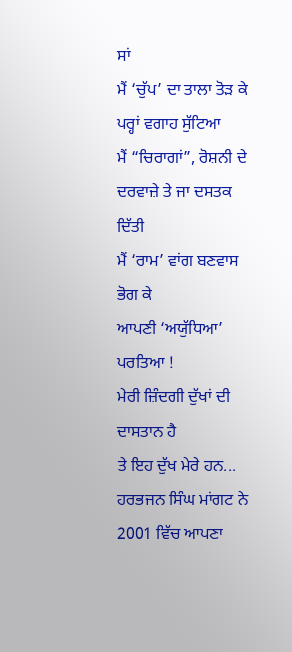ਸਾਂ
ਮੈਂ ‘ਚੁੱਪ’ ਦਾ ਤਾਲਾ ਤੋੜ ਕੇ ਪਰ੍ਹਾਂ ਵਗਾਹ ਸੁੱਟਿਆ
ਮੈਂ “ਚਿਰਾਗਾਂ”, ਰੋਸ਼ਨੀ ਦੇ ਦਰਵਾਜ਼ੇ ਤੇ ਜਾ ਦਸਤਕ ਦਿੱਤੀ
ਮੈਂ ‘ਰਾਮ’ ਵਾਂਗ ਬਣਵਾਸ ਭੋਗ ਕੇ
ਆਪਣੀ ‘ਅਯੁੱਧਿਆ’ ਪਰਤਿਆ !
ਮੇਰੀ ਜ਼ਿੰਦਗੀ ਦੁੱਖਾਂ ਦੀ ਦਾਸਤਾਨ ਹੈ
ਤੇ ਇਹ ਦੁੱਖ ਮੇਰੇ ਹਨ...
ਹਰਭਜਨ ਸਿੰਘ ਮਾਂਗਟ ਨੇ 2001 ਵਿੱਚ ਆਪਣਾ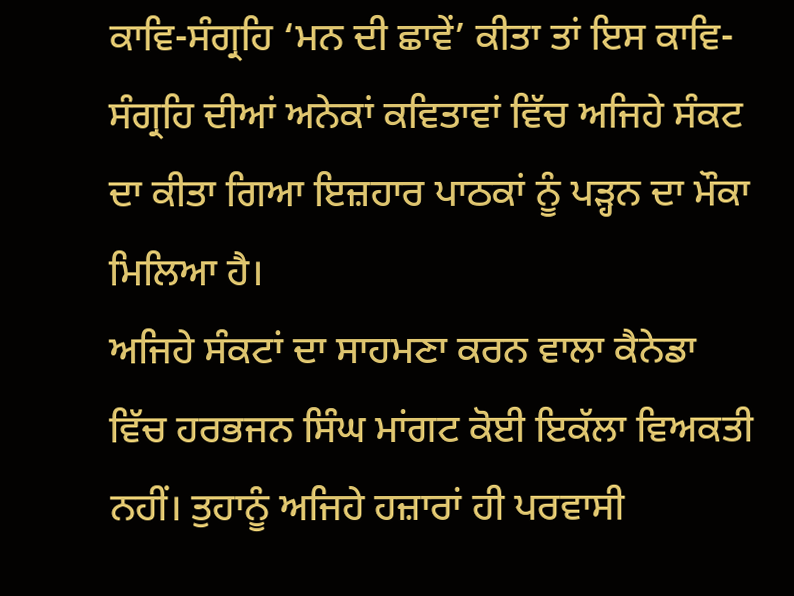ਕਾਵਿ-ਸੰਗ੍ਰਹਿ ‘ਮਨ ਦੀ ਛਾਵੇਂ’ ਕੀਤਾ ਤਾਂ ਇਸ ਕਾਵਿ-ਸੰਗ੍ਰਹਿ ਦੀਆਂ ਅਨੇਕਾਂ ਕਵਿਤਾਵਾਂ ਵਿੱਚ ਅਜਿਹੇ ਸੰਕਟ ਦਾ ਕੀਤਾ ਗਿਆ ਇਜ਼ਹਾਰ ਪਾਠਕਾਂ ਨੂੰ ਪੜ੍ਹਨ ਦਾ ਮੌਕਾ ਮਿਲਿਆ ਹੈ।
ਅਜਿਹੇ ਸੰਕਟਾਂ ਦਾ ਸਾਹਮਣਾ ਕਰਨ ਵਾਲਾ ਕੈਨੇਡਾ ਵਿੱਚ ਹਰਭਜਨ ਸਿੰਘ ਮਾਂਗਟ ਕੋਈ ਇਕੱਲਾ ਵਿਅਕਤੀ ਨਹੀਂ। ਤੁਹਾਨੂੰ ਅਜਿਹੇ ਹਜ਼ਾਰਾਂ ਹੀ ਪਰਵਾਸੀ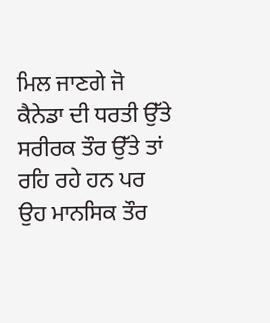ਮਿਲ ਜਾਣਗੇ ਜੋ ਕੈਨੇਡਾ ਦੀ ਧਰਤੀ ਉੱਤੇ ਸਰੀਰਕ ਤੌਰ ਉੱਤੇ ਤਾਂ ਰਹਿ ਰਹੇ ਹਨ ਪਰ ਉਹ ਮਾਨਸਿਕ ਤੌਰ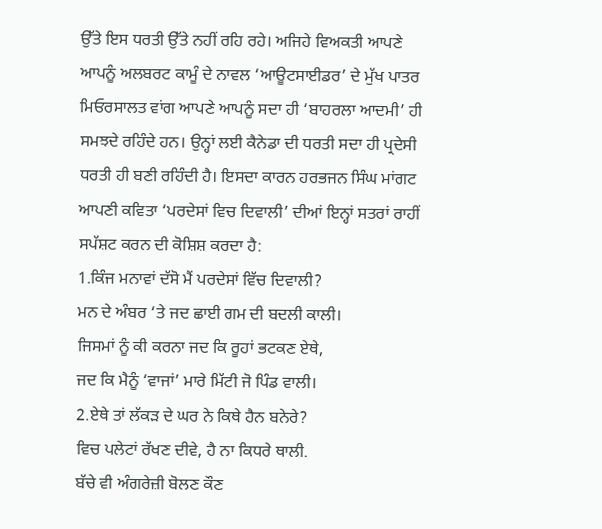ਉੱਤੇ ਇਸ ਧਰਤੀ ਉੱਤੇ ਨਹੀਂ ਰਹਿ ਰਹੇ। ਅਜਿਹੇ ਵਿਅਕਤੀ ਆਪਣੇ ਆਪਨੂੰ ਅਲਬਰਟ ਕਾਮੂੰ ਦੇ ਨਾਵਲ ‘ਆਊਟਸਾਈਡਰ’ ਦੇ ਮੁੱਖ ਪਾਤਰ ਮਿਓਰਸਾਲਤ ਵਾਂਗ ਆਪਣੇ ਆਪਨੂੰ ਸਦਾ ਹੀ ‘ਬਾਹਰਲਾ ਆਦਮੀ’ ਹੀ ਸਮਝਦੇ ਰਹਿੰਦੇ ਹਨ। ਉਨ੍ਹਾਂ ਲਈ ਕੈਨੇਡਾ ਦੀ ਧਰਤੀ ਸਦਾ ਹੀ ਪ੍ਰਦੇਸੀ ਧਰਤੀ ਹੀ ਬਣੀ ਰਹਿੰਦੀ ਹੈ। ਇਸਦਾ ਕਾਰਨ ਹਰਭਜਨ ਸਿੰਘ ਮਾਂਗਟ ਆਪਣੀ ਕਵਿਤਾ ‘ਪਰਦੇਸਾਂ ਵਿਚ ਦਿਵਾਲੀ’ ਦੀਆਂ ਇਨ੍ਹਾਂ ਸਤਰਾਂ ਰਾਹੀਂ ਸਪੱਸ਼ਟ ਕਰਨ ਦੀ ਕੋਸ਼ਿਸ਼ ਕਰਦਾ ਹੈ:
1.ਕਿੰਜ ਮਨਾਵਾਂ ਦੱਸੋ ਮੈਂ ਪਰਦੇਸਾਂ ਵਿੱਚ ਦਿਵਾਲੀ?
ਮਨ ਦੇ ਅੰਬਰ ‘ਤੇ ਜਦ ਛਾਈ ਗਮ ਦੀ ਬਦਲੀ ਕਾਲੀ।
ਜਿਸਮਾਂ ਨੂੰ ਕੀ ਕਰਨਾ ਜਦ ਕਿ ਰੂਹਾਂ ਭਟਕਣ ਏਥੇ,
ਜਦ ਕਿ ਮੈਨੂੰ ‘ਵਾਜਾਂ’ ਮਾਰੇ ਮਿੱਟੀ ਜੋ ਪਿੰਡ ਵਾਲੀ।
2.ਏਥੇ ਤਾਂ ਲੱਕੜ ਦੇ ਘਰ ਨੇ ਕਿਥੇ ਹੈਨ ਬਨੇਰੇ?
ਵਿਚ ਪਲੇਟਾਂ ਰੱਖਣ ਦੀਵੇ, ਹੈ ਨਾ ਕਿਧਰੇ ਥਾਲੀ.
ਬੱਚੇ ਵੀ ਅੰਗਰੇਜ਼ੀ ਬੋਲਣ ਕੌਣ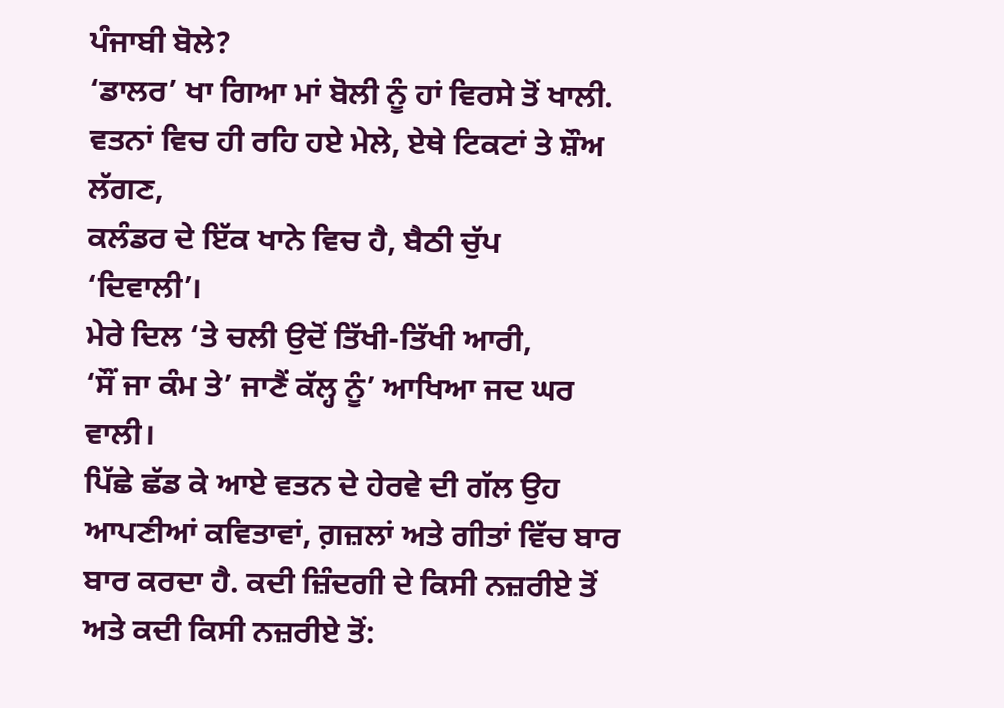ਪੰਜਾਬੀ ਬੋਲੇ?
‘ਡਾਲਰ’ ਖਾ ਗਿਆ ਮਾਂ ਬੋਲੀ ਨੂੰ ਹਾਂ ਵਿਰਸੇ ਤੋਂ ਖਾਲੀ.
ਵਤਨਾਂ ਵਿਚ ਹੀ ਰਹਿ ਹਏ ਮੇਲੇ, ਏਥੇ ਟਿਕਟਾਂ ਤੇ ਸ਼ੌਅ ਲੱਗਣ,
ਕਲੰਡਰ ਦੇ ਇੱਕ ਖਾਨੇ ਵਿਚ ਹੈ, ਬੈਠੀ ਚੁੱਪ ‘ਦਿਵਾਲੀ’।
ਮੇਰੇ ਦਿਲ ‘ਤੇ ਚਲੀ ਉਦੋਂ ਤਿੱਖੀ-ਤਿੱਖੀ ਆਰੀ,
‘ਸੌਂ ਜਾ ਕੰਮ ਤੇ’ ਜਾਣੈਂ ਕੱਲ੍ਹ ਨੂੰ’ ਆਖਿਆ ਜਦ ਘਰ ਵਾਲੀ।
ਪਿੱਛੇ ਛੱਡ ਕੇ ਆਏ ਵਤਨ ਦੇ ਹੇਰਵੇ ਦੀ ਗੱਲ ਉਹ ਆਪਣੀਆਂ ਕਵਿਤਾਵਾਂ, ਗ਼ਜ਼ਲਾਂ ਅਤੇ ਗੀਤਾਂ ਵਿੱਚ ਬਾਰ ਬਾਰ ਕਰਦਾ ਹੈ. ਕਦੀ ਜ਼ਿੰਦਗੀ ਦੇ ਕਿਸੀ ਨਜ਼ਰੀਏ ਤੋਂ ਅਤੇ ਕਦੀ ਕਿਸੀ ਨਜ਼ਰੀਏ ਤੋਂ: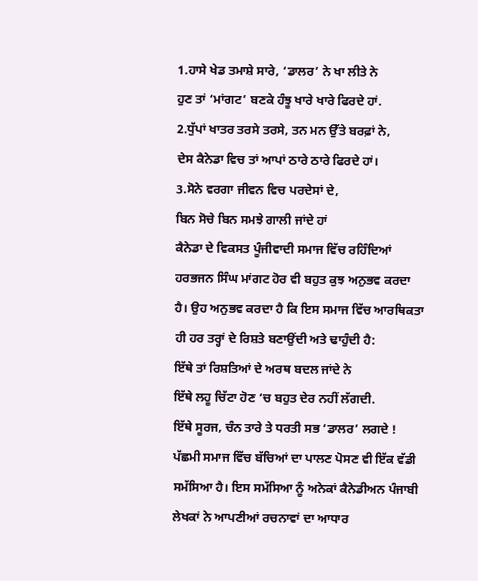1.ਹਾਸੇ ਖੇਡ ਤਮਾਸ਼ੇ ਸਾਰੇ, ‘ਡਾਲਰ’ ਨੇ ਖਾ ਲੀਤੇ ਨੇ
ਹੁਣ ਤਾਂ ‘ਮਾਂਗਟ’ ਬਣਕੇ ਹੰਝੂ ਖਾਰੇ ਖਾਰੇ ਫਿਰਦੇ ਹਾਂ.
2.ਧੁੱਪਾਂ ਖਾਤਰ ਤਰਸੇ ਤਰਸੇ, ਤਨ ਮਨ ਉੱਤੇ ਬਰਫ਼ਾਂ ਨੇ,
ਦੇਸ ਕੈਨੇਡਾ ਵਿਚ ਤਾਂ ਆਪਾਂ ਠਾਰੇ ਠਾਰੇ ਫਿਰਦੇ ਹਾਂ।
3.ਸੋਨੇ ਵਰਗਾ ਜੀਵਨ ਵਿਚ ਪਰਦੇਸਾਂ ਦੇ,
ਬਿਨ ਸੋਚੇ ਬਿਨ ਸਮਝੇ ਗਾਲੀ ਜਾਂਦੇ ਹਾਂ
ਕੈਨੇਡਾ ਦੇ ਵਿਕਸਤ ਪੂੰਜੀਵਾਦੀ ਸਮਾਜ ਵਿੱਚ ਰਹਿੰਦਿਆਂ ਹਰਭਜਨ ਸਿੰਘ ਮਾਂਗਟ ਹੋਰ ਵੀ ਬਹੁਤ ਕੁਝ ਅਨੁਭਵ ਕਰਦਾ ਹੈ। ਉਹ ਅਨੁਭਵ ਕਰਦਾ ਹੈ ਕਿ ਇਸ ਸਮਾਜ ਵਿੱਚ ਆਰਥਿਕਤਾ ਹੀ ਹਰ ਤਰ੍ਹਾਂ ਦੇ ਰਿਸ਼ਤੇ ਬਣਾਉਂਦੀ ਅਤੇ ਢਾਹੁੰਦੀ ਹੈ:
ਇੱਥੇ ਤਾਂ ਰਿਸ਼ਤਿਆਂ ਦੇ ਅਰਥ ਬਦਲ ਜਾਂਦੇ ਨੇ
ਇੱਥੇ ਲਹੂ ਚਿੱਟਾ ਹੋਣ ‘ਚ ਬਹੁਤ ਦੇਰ ਨਹੀਂ ਲੱਗਦੀ.
ਇੱਥੇ ਸੂਰਜ, ਚੰਨ ਤਾਰੇ ਤੇ ਧਰਤੀ ਸਭ ‘ਡਾਲਰ’ ਲਗਦੇ !
ਪੱਛਮੀ ਸਮਾਜ ਵਿੱਚ ਬੱਚਿਆਂ ਦਾ ਪਾਲਣ ਪੋਸਣ ਵੀ ਇੱਕ ਵੱਡੀ ਸਮੱਸਿਆ ਹੈ। ਇਸ ਸਮੱਸਿਆ ਨੂੰ ਅਨੇਕਾਂ ਕੈਨੇਡੀਅਨ ਪੰਜਾਬੀ ਲੇਖਕਾਂ ਨੇ ਆਪਣੀਆਂ ਰਚਨਾਵਾਂ ਦਾ ਆਧਾਰ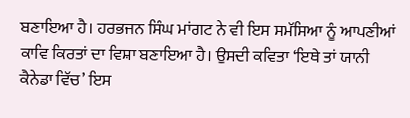ਬਣਾਇਆ ਹੈ। ਹਰਭਜਨ ਸਿੰਘ ਮਾਂਗਟ ਨੇ ਵੀ ਇਸ ਸਮੱਸਿਆ ਨੂੰ ਆਪਣੀਆਂ ਕਾਵਿ ਕਿਰਤਾਂ ਦਾ ਵਿਸ਼ਾ ਬਣਾਇਆ ਹੈ। ਉਸਦੀ ਕਵਿਤਾ ‘ਇਥੇ ਤਾਂ ਯਾਨੀ ਕੈਨੇਡਾ ਵਿੱਚ’ ਇਸ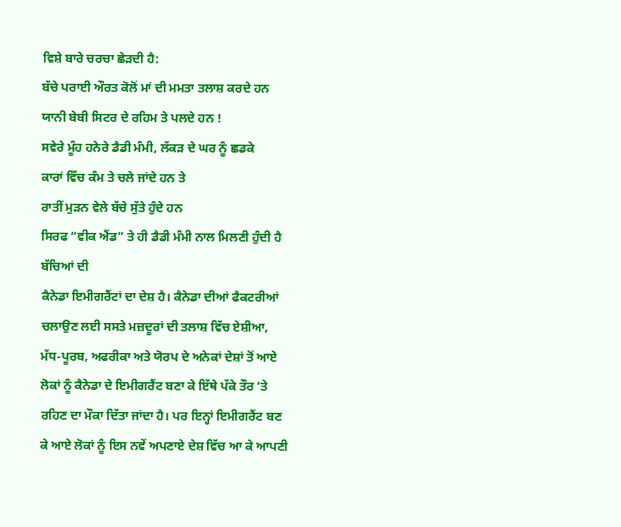ਵਿਸ਼ੇ ਬਾਰੇ ਚਰਚਾ ਛੇੜਦੀ ਹੈ:
ਬੱਚੇ ਪਰਾਈ ਔਰਤ ਕੋਲੋਂ ਮਾਂ ਦੀ ਮਮਤਾ ਤਲਾਸ਼ ਕਰਦੇ ਹਨ
ਯਾਨੀ ਬੇਬੀ ਸਿਟਰ ਦੇ ਰਹਿਮ ਤੇ ਪਲਦੇ ਹਨ !
ਸਵੇਰੇ ਮੂੰਹ ਹਨੇਰੇ ਡੈਡੀ ਮੰਮੀ, ਲੱਕੜ ਦੇ ਘਰ ਨੂੰ ਛਡਕੇ
ਕਾਰਾਂ ਵਿੱਚ ਕੰਮ ਤੇ ਚਲੇ ਜਾਂਦੇ ਹਨ ਤੇ
ਰਾਤੀਂ ਮੁੜਨ ਵੇਲੇ ਬੱਚੇ ਸੁੱਤੇ ਹੁੰਦੇ ਹਨ
ਸਿਰਫ “ਵੀਕ ਐਂਡ” ਤੇ ਹੀ ਡੈਡੀ ਮੰਮੀ ਨਾਲ ਮਿਲਣੀ ਹੁੰਦੀ ਹੈ
ਬੱਚਿਆਂ ਦੀ
ਕੈਨੇਡਾ ਇਮੀਗਰੈਂਟਾਂ ਦਾ ਦੇਸ਼ ਹੈ। ਕੈਨੇਡਾ ਦੀਆਂ ਫੈਕਟਰੀਆਂ ਚਲਾਉਣ ਲਈ ਸਸਤੇ ਮਜ਼ਦੂਰਾਂ ਦੀ ਤਲਾਸ਼ ਵਿੱਚ ਏਸ਼ੀਆ, ਮੱਧ-ਪੂਰਬ, ਅਫਰੀਕਾ ਅਤੇ ਯੋਰਪ ਦੇ ਅਨੇਕਾਂ ਦੇਸ਼ਾਂ ਤੋਂ ਆਏ ਲੋਕਾਂ ਨੂੰ ਕੈਨੇਡਾ ਦੇ ਇਮੀਗਰੈਂਟ ਬਣਾ ਕੇ ਇੱਥੇ ਪੱਕੇ ਤੌਰ ‘ਤੇ ਰਹਿਣ ਦਾ ਮੌਕਾ ਦਿੱਤਾ ਜਾਂਦਾ ਹੈ। ਪਰ ਇਨ੍ਹਾਂ ਇਮੀਗਰੈਂਟ ਬਣ ਕੇ ਆਏ ਲੋਕਾਂ ਨੂੰ ਇਸ ਨਵੇਂ ਅਪਣਾਏ ਦੇਸ਼ ਵਿੱਚ ਆ ਕੇ ਆਪਣੀ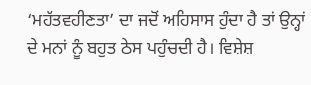‘ਮਹੱਤਵਹੀਣਤਾ’ ਦਾ ਜਦੋਂ ਅਹਿਸਾਸ ਹੁੰਦਾ ਹੈ ਤਾਂ ਉਨ੍ਹਾਂ ਦੇ ਮਨਾਂ ਨੂੰ ਬਹੁਤ ਠੇਸ ਪਹੁੰਚਦੀ ਹੈ। ਵਿਸ਼ੇਸ਼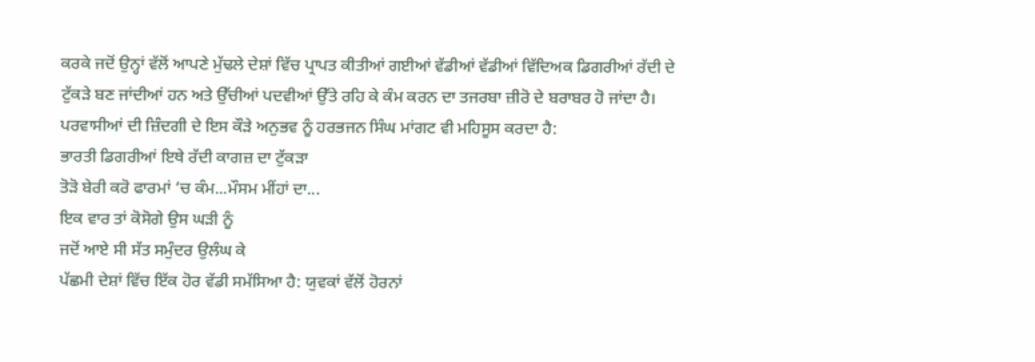ਕਰਕੇ ਜਦੋਂ ਉਨ੍ਹਾਂ ਵੱਲੋਂ ਆਪਣੇ ਮੁੱਢਲੇ ਦੇਸ਼ਾਂ ਵਿੱਚ ਪ੍ਰਾਪਤ ਕੀਤੀਆਂ ਗਈਆਂ ਵੱਡੀਆਂ ਵੱਡੀਆਂ ਵਿੱਦਿਅਕ ਡਿਗਰੀਆਂ ਰੱਦੀ ਦੇ ਟੁੱਕੜੇ ਬਣ ਜਾਂਦੀਆਂ ਹਨ ਅਤੇ ਉੱਚੀਆਂ ਪਦਵੀਆਂ ਉੱਤੇ ਰਹਿ ਕੇ ਕੰਮ ਕਰਨ ਦਾ ਤਜਰਬਾ ਜ਼ੀਰੋ ਦੇ ਬਰਾਬਰ ਹੋ ਜਾਂਦਾ ਹੈ। ਪਰਵਾਸੀਆਂ ਦੀ ਜ਼ਿੰਦਗੀ ਦੇ ਇਸ ਕੌੜੇ ਅਨੁਭਵ ਨੂੰ ਹਰਭਜਨ ਸਿੰਘ ਮਾਂਗਟ ਵੀ ਮਹਿਸੂਸ ਕਰਦਾ ਹੈ:
ਭਾਰਤੀ ਡਿਗਰੀਆਂ ਇਥੇ ਰੱਦੀ ਕਾਗਜ਼ ਦਾ ਟੁੱਕੜਾ
ਤੋੜੋ ਬੇਰੀ ਕਰੋ ਫਾਰਮਾਂ ‘ਚ ਕੰਮ...ਮੌਸਮ ਮੀਂਹਾਂ ਦਾ...
ਇਕ ਵਾਰ ਤਾਂ ਕੋਸੋਗੇ ਉਸ ਘੜੀ ਨੂੰ
ਜਦੋਂ ਆਏ ਸੀ ਸੱਤ ਸਮੁੰਦਰ ਉਲੰਘ ਕੇ
ਪੱਛਮੀ ਦੇਸ਼ਾਂ ਵਿੱਚ ਇੱਕ ਹੋਰ ਵੱਡੀ ਸਮੱਸਿਆ ਹੈ: ਯੁਵਕਾਂ ਵੱਲੋਂ ਹੋਰਨਾਂ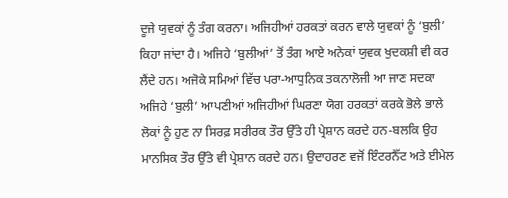ਦੂਜੇ ਯੁਵਕਾਂ ਨੂੰ ਤੰਗ ਕਰਨਾ। ਅਜਿਹੀਆਂ ਹਰਕਤਾਂ ਕਰਨ ਵਾਲੇ ਯੁਵਕਾਂ ਨੂੰ ‘ਬੁਲੀ’ ਕਿਹਾ ਜਾਂਦਾ ਹੈ। ਅਜਿਹੇ ‘ਬੁਲੀਆਂ’ ਤੋਂ ਤੰਗ ਆਏ ਅਨੇਕਾਂ ਯੁਵਕ ਖੁਦਕਸ਼ੀ ਵੀ ਕਰ ਲੈਂਦੇ ਹਨ। ਅਜੋਕੇ ਸਮਿਆਂ ਵਿੱਚ ਪਰਾ-ਆਧੁਨਿਕ ਤਕਨਾਲੋਜੀ ਆ ਜਾਣ ਸਦਕਾ ਅਜਿਹੇ ‘ਬੁਲੀ’ ਆਪਣੀਆਂ ਅਜਿਹੀਆਂ ਘਿਰਣਾ ਯੋਗ ਹਰਕਤਾਂ ਕਰਕੇ ਭੋਲੇ ਭਾਲੇ ਲੋਕਾਂ ਨੂੰ ਹੁਣ ਨਾ ਸਿਰਫ਼ ਸਰੀਰਕ ਤੌਰ ਉੱਤੇ ਹੀ ਪ੍ਰੇਸ਼ਾਨ ਕਰਦੇ ਹਨ-ਬਲਕਿ ਉਹ ਮਾਨਸਿਕ ਤੌਰ ਉੱਤੇ ਵੀ ਪ੍ਰੇਸ਼ਾਨ ਕਰਦੇ ਹਨ। ਉਦਾਹਰਣ ਵਜੋਂ ਇੰਟਰਨੈੱਟ ਅਤੇ ਈਮੇਲ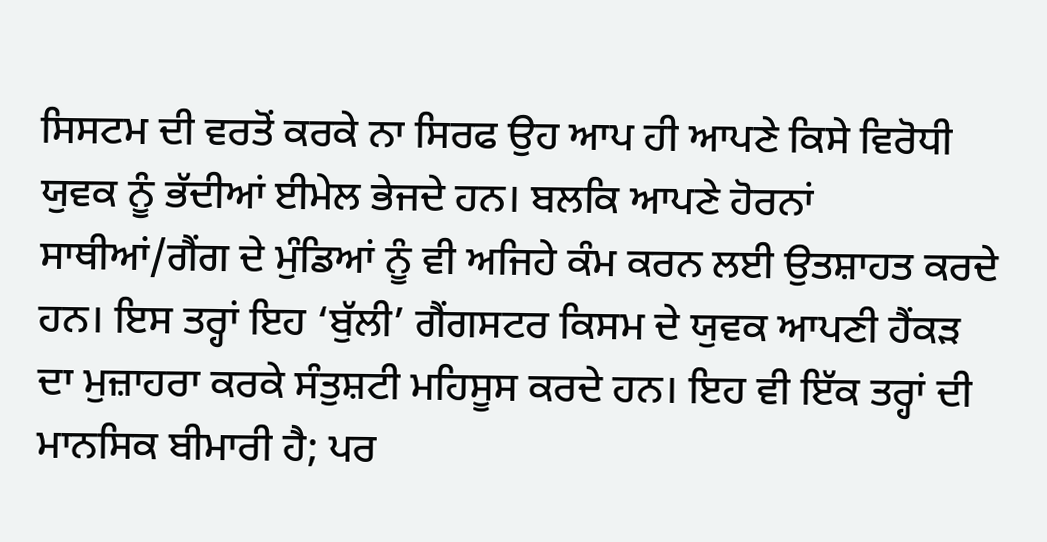ਸਿਸਟਮ ਦੀ ਵਰਤੋਂ ਕਰਕੇ ਨਾ ਸਿਰਫ ਉਹ ਆਪ ਹੀ ਆਪਣੇ ਕਿਸੇ ਵਿਰੋਧੀ ਯੁਵਕ ਨੂੰ ਭੱਦੀਆਂ ਈਮੇਲ ਭੇਜਦੇ ਹਨ। ਬਲਕਿ ਆਪਣੇ ਹੋਰਨਾਂ ਸਾਥੀਆਂ/ਗੈਂਗ ਦੇ ਮੁੰਡਿਆਂ ਨੂੰ ਵੀ ਅਜਿਹੇ ਕੰਮ ਕਰਨ ਲਈ ਉਤਸ਼ਾਹਤ ਕਰਦੇ ਹਨ। ਇਸ ਤਰ੍ਹਾਂ ਇਹ ‘ਬੁੱਲੀ’ ਗੈਂਗਸਟਰ ਕਿਸਮ ਦੇ ਯੁਵਕ ਆਪਣੀ ਹੈਂਕੜ ਦਾ ਮੁਜ਼ਾਹਰਾ ਕਰਕੇ ਸੰਤੁਸ਼ਟੀ ਮਹਿਸੂਸ ਕਰਦੇ ਹਨ। ਇਹ ਵੀ ਇੱਕ ਤਰ੍ਹਾਂ ਦੀ ਮਾਨਸਿਕ ਬੀਮਾਰੀ ਹੈ; ਪਰ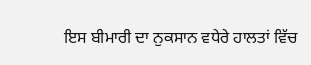ਇਸ ਬੀਮਾਰੀ ਦਾ ਨੁਕਸਾਨ ਵਧੇਰੇ ਹਾਲਤਾਂ ਵਿੱਚ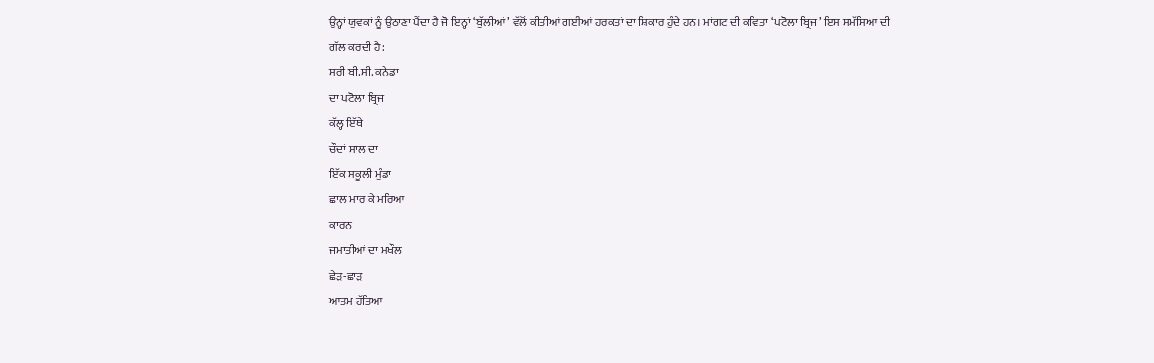ਉਨ੍ਹਾਂ ਯੁਵਕਾਂ ਨੂੰ ਉਠਾਣਾ ਪੈਂਦਾ ਹੈ ਜੋ ਇਨ੍ਹਾਂ ‘ਬੁੱਲੀਆਂ’ ਵੱਲੋਂ ਕੀਤੀਆਂ ਗਈਆਂ ਹਰਕਤਾਂ ਦਾ ਸ਼ਿਕਾਰ ਹੁੰਦੇ ਹਨ। ਮਾਂਗਟ ਦੀ ਕਵਿਤਾ ‘ਪਟੋਲਾ ਬ੍ਰਿਜ’ ਇਸ ਸਮੱਸਿਆ ਦੀ ਗੱਲ ਕਰਦੀ ਹੈ:
ਸਰੀ ਬੀ.ਸੀ. ਕਨੇਡਾ
ਦਾ ਪਟੋਲਾ ਬ੍ਰਿਜ
ਕੱਲ੍ਹ ਇੱਥੇ
ਚੌਦਾਂ ਸਾਲ ਦਾ
ਇੱਕ ਸਕੂਲੀ ਮੁੰਡਾ
ਛਾਲ ਮਾਰ ਕੇ ਮਰਿਆ
ਕਾਰਨ
ਜਮਾਤੀਆਂ ਦਾ ਮਖੌਲ
ਛੇੜ-ਛਾੜ
ਆਤਮ ਹੱਤਿਆ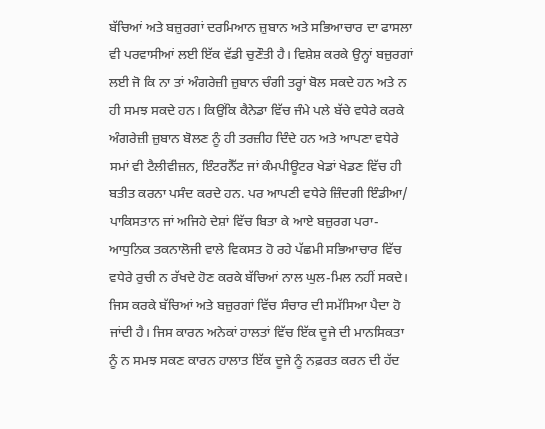ਬੱਚਿਆਂ ਅਤੇ ਬਜ਼ੁਰਗਾਂ ਦਰਮਿਆਨ ਜ਼ੁਬਾਨ ਅਤੇ ਸਭਿਆਚਾਰ ਦਾ ਫਾਸਲਾ ਵੀ ਪਰਵਾਸੀਆਂ ਲਈ ਇੱਕ ਵੱਡੀ ਚੁਣੌਤੀ ਹੈ। ਵਿਸ਼ੇਸ਼ ਕਰਕੇ ਉਨ੍ਹਾਂ ਬਜ਼ੁਰਗਾਂ ਲਈ ਜੋ ਕਿ ਨਾ ਤਾਂ ਅੰਗਰੇਜ਼ੀ ਜ਼ੁਬਾਨ ਚੰਗੀ ਤਰ੍ਹਾਂ ਬੋਲ ਸਕਦੇ ਹਨ ਅਤੇ ਨ ਹੀ ਸਮਝ ਸਕਦੇ ਹਨ। ਕਿਉਂਕਿ ਕੈਨੇਡਾ ਵਿੱਚ ਜੰਮੇ ਪਲੇ ਬੱਚੇ ਵਧੇਰੇ ਕਰਕੇ ਅੰਗਰੇਜ਼ੀ ਜ਼ੁਬਾਨ ਬੋਲਣ ਨੂੰ ਹੀ ਤਰਜ਼ੀਹ ਦਿੰਦੇ ਹਨ ਅਤੇ ਆਪਣਾ ਵਧੇਰੇ ਸਮਾਂ ਵੀ ਟੈਲੀਵੀਜ਼ਨ, ਇੰਟਰਨੈੱਟ ਜਾਂ ਕੰਮਪੀਊਟਰ ਖੇਡਾਂ ਖੇਡਣ ਵਿੱਚ ਹੀ ਬਤੀਤ ਕਰਨਾ ਪਸੰਦ ਕਰਦੇ ਹਨ. ਪਰ ਆਪਣੀ ਵਧੇਰੇ ਜ਼ਿੰਦਗੀ ਇੰਡੀਆ/ ਪਾਕਿਸਤਾਨ ਜਾਂ ਅਜਿਹੇ ਦੇਸ਼ਾਂ ਵਿੱਚ ਬਿਤਾ ਕੇ ਆਏ ਬਜ਼ੁਰਗ ਪਰਾ-ਆਧੁਨਿਕ ਤਕਨਾਲੋਜੀ ਵਾਲੇ ਵਿਕਸਤ ਹੋ ਰਹੇ ਪੱਛਮੀ ਸਭਿਆਚਾਰ ਵਿੱਚ ਵਧੇਰੇ ਰੁਚੀ ਨ ਰੱਖਦੇ ਹੋਣ ਕਰਕੇ ਬੱਚਿਆਂ ਨਾਲ ਘੁਲ-ਮਿਲ ਨਹੀਂ ਸਕਦੇ। ਜਿਸ ਕਰਕੇ ਬੱਚਿਆਂ ਅਤੇ ਬਜ਼ੁਰਗਾਂ ਵਿੱਚ ਸੰਚਾਰ ਦੀ ਸਮੱਸਿਆ ਪੈਦਾ ਹੋ ਜਾਂਦੀ ਹੈ। ਜਿਸ ਕਾਰਨ ਅਨੇਕਾਂ ਹਾਲਤਾਂ ਵਿੱਚ ਇੱਕ ਦੂਜੇ ਦੀ ਮਾਨਸਿਕਤਾ ਨੂੰ ਨ ਸਮਝ ਸਕਣ ਕਾਰਨ ਹਾਲਾਤ ਇੱਕ ਦੂਜੇ ਨੂੰ ਨਫ਼ਰਤ ਕਰਨ ਦੀ ਹੱਦ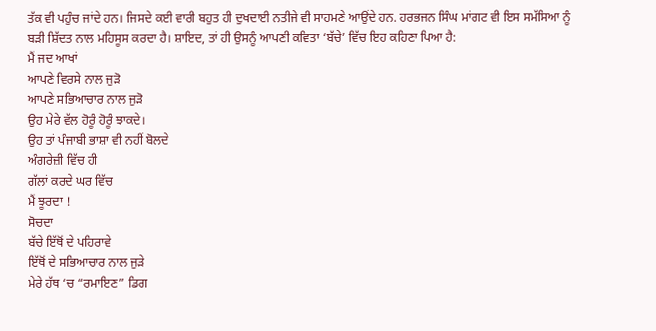ਤੱਕ ਵੀ ਪਹੁੰਚ ਜਾਂਦੇ ਹਨ। ਜਿਸਦੇ ਕਈ ਵਾਰੀ ਬਹੁਤ ਹੀ ਦੁਖਦਾਈ ਨਤੀਜੇ ਵੀ ਸਾਹਮਣੇ ਆਉਂਦੇ ਹਨ. ਹਰਭਜਨ ਸਿੰਘ ਮਾਂਗਟ ਵੀ ਇਸ ਸਮੱਸਿਆ ਨੂੰ ਬੜੀ ਸ਼ਿੱਦਤ ਨਾਲ ਮਹਿਸੂਸ ਕਰਦਾ ਹੈ। ਸ਼ਾਇਦ, ਤਾਂ ਹੀ ਉਸਨੂੰ ਆਪਣੀ ਕਵਿਤਾ ‘ਬੱਚੇ’ ਵਿੱਚ ਇਹ ਕਹਿਣਾ ਪਿਆ ਹੈ:
ਮੈਂ ਜਦ ਆਖਾਂ
ਆਪਣੇ ਵਿਰਸੇ ਨਾਲ ਜੁੜੋ
ਆਪਣੇ ਸਭਿਆਚਾਰ ਨਾਲ ਜੁੜੋ
ਉਹ ਮੇਰੇ ਵੱਲ ਹੋਰੂੰ ਹੋਰੂੰ ਝਾਕਦੇ।
ਉਹ ਤਾਂ ਪੰਜਾਬੀ ਭਾਸ਼ਾ ਵੀ ਨਹੀਂ ਬੋਲਦੇ
ਅੰਗਰੇਜ਼ੀ ਵਿੱਚ ਹੀ
ਗੱਲਾਂ ਕਰਦੇ ਘਰ ਵਿੱਚ
ਮੈਂ ਝੂਰਦਾ !
ਸੋਚਦਾ
ਬੱਚੇ ਇੱਥੋਂ ਦੇ ਪਹਿਰਾਵੇ
ਇੱਥੋਂ ਦੇ ਸਭਿਆਚਾਰ ਨਾਲ ਜੁੜੇ
ਮੇਰੇ ਹੱਥ ‘ਚ “ਰਮਾਇਣ” ਡਿਗ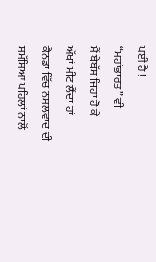ਪਈ ਹੈ !
“ਮਹਾਂਭਾਰਤ” ਵੀ
ਮੈਂ ਬੇਬੱਸ ਜਿਹਾ ਹੋ ਕੇ
ਅੱਖਾਂ ਮੀਟ ਲੈਂਦਾ ਹਾਂ
ਕੈਨਡਾ ਵਿੱਚ ਨਸਲਵਾਦ ਦੀ ਸਮੱਸਿਆ ਪਹਿਲਾਂ ਨਾਲੋਂ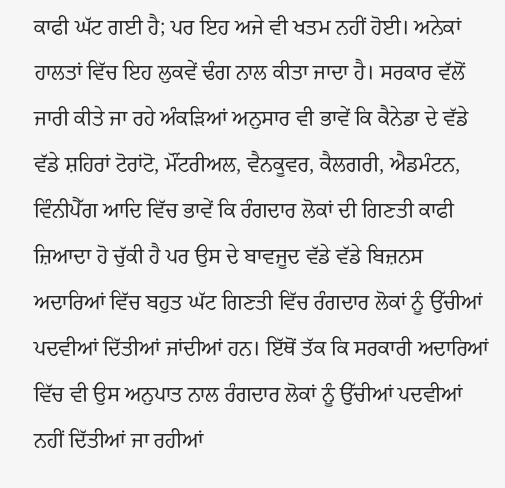ਕਾਫੀ ਘੱਟ ਗਈ ਹੈ; ਪਰ ਇਹ ਅਜੇ ਵੀ ਖਤਮ ਨਹੀਂ ਹੋਈ। ਅਨੇਕਾਂ ਹਾਲਤਾਂ ਵਿੱਚ ਇਹ ਲੁਕਵੇਂ ਢੰਗ ਨਾਲ ਕੀਤਾ ਜਾਦਾ ਹੈ। ਸਰਕਾਰ ਵੱਲੋਂ ਜਾਰੀ ਕੀਤੇ ਜਾ ਰਹੇ ਅੰਕੜਿਆਂ ਅਨੁਸਾਰ ਵੀ ਭਾਵੇਂ ਕਿ ਕੈਨੇਡਾ ਦੇ ਵੱਡੇ ਵੱਡੇ ਸ਼ਹਿਰਾਂ ਟੋਰਾਂਟੋ, ਮੌਂਟਰੀਅਲ, ਵੈਨਕੂਵਰ, ਕੈਲਗਰੀ, ਐਡਮੰਟਨ, ਵਿੰਨੀਪੈੱਗ ਆਦਿ ਵਿੱਚ ਭਾਵੇਂ ਕਿ ਰੰਗਦਾਰ ਲੋਕਾਂ ਦੀ ਗਿਣਤੀ ਕਾਫੀ ਜ਼ਿਆਦਾ ਹੋ ਚੁੱਕੀ ਹੈ ਪਰ ਉਸ ਦੇ ਬਾਵਜੂਦ ਵੱਡੇ ਵੱਡੇ ਬਿਜ਼ਨਸ ਅਦਾਰਿਆਂ ਵਿੱਚ ਬਹੁਤ ਘੱਟ ਗਿਣਤੀ ਵਿੱਚ ਰੰਗਦਾਰ ਲੋਕਾਂ ਨੂੰ ਉੱਚੀਆਂ ਪਦਵੀਆਂ ਦਿੱਤੀਆਂ ਜਾਂਦੀਆਂ ਹਨ। ਇੱਥੋਂ ਤੱਕ ਕਿ ਸਰਕਾਰੀ ਅਦਾਰਿਆਂ ਵਿੱਚ ਵੀ ਉਸ ਅਨੁਪਾਤ ਨਾਲ ਰੰਗਦਾਰ ਲੋਕਾਂ ਨੂੰ ਉੱਚੀਆਂ ਪਦਵੀਆਂ ਨਹੀਂ ਦਿੱਤੀਆਂ ਜਾ ਰਹੀਆਂ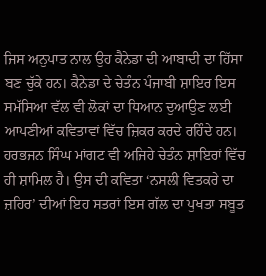ਜਿਸ ਅਨੁਪਾਤ ਨਾਲ ਉਹ ਕੈਨੇਡਾ ਦੀ ਆਬਾਦੀ ਦਾ ਹਿੱਸਾ ਬਣ ਚੁੱਕੇ ਹਨ। ਕੈਨੇਡਾ ਦੇ ਚੇਤੰਨ ਪੰਜਾਬੀ ਸ਼ਾਇਰ ਇਸ ਸਮੱਸਿਆ ਵੱਲ ਵੀ ਲੋਕਾਂ ਦਾ ਧਿਆਨ ਦੁਆਉਣ ਲਈ ਆਪਣੀਆਂ ਕਵਿਤਾਵਾਂ ਵਿੱਚ ਜ਼ਿਕਰ ਕਰਦੇ ਰਹਿੰਦੇ ਹਨ। ਹਰਭਜਨ ਸਿੰਘ ਮਾਂਗਟ ਵੀ ਅਜਿਹੇ ਚੇਤੰਨ ਸ਼ਾਇਰਾਂ ਵਿੱਚ ਹੀ ਸ਼ਾਮਿਲ ਹੈ। ਉਸ ਦੀ ਕਵਿਤਾ ‘ਨਸਲੀ ਵਿਤਕਰੇ ਦਾ ਜ਼ਹਿਰ’ ਦੀਆਂ ਇਹ ਸਤਰਾਂ ਇਸ ਗੱਲ ਦਾ ਪੁਖਤਾ ਸਬੂਤ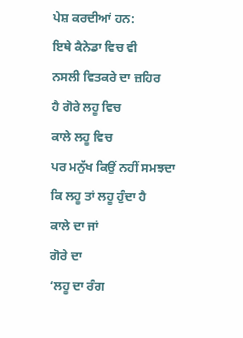ਪੇਸ਼ ਕਰਦੀਆਂ ਹਨ:
ਇਥੇ ਕੈਨੇਡਾ ਵਿਚ ਵੀ
ਨਸਲੀ ਵਿਤਕਰੇ ਦਾ ਜ਼ਹਿਰ
ਹੈ ਗੋਰੇ ਲਹੂ ਵਿਚ
ਕਾਲੇ ਲਹੂ ਵਿਚ
ਪਰ ਮਨੁੱਖ ਕਿਉਂ ਨਹੀਂ ਸਮਝਦਾ
ਕਿ ਲਹੂ ਤਾਂ ਲਹੂ ਹੁੰਦਾ ਹੈ
ਕਾਲੇ ਦਾ ਜਾਂ
ਗੋਰੇ ਦਾ
‘ਲਹੂ ਦਾ ਰੰਗ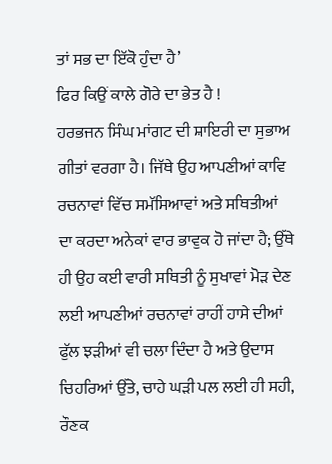ਤਾਂ ਸਭ ਦਾ ਇੱਕੋ ਹੁੰਦਾ ਹੈ’
ਫਿਰ ਕਿਉਂ ਕਾਲੇ ਗੋਰੇ ਦਾ ਭੇਤ ਹੈ !
ਹਰਭਜਨ ਸਿੰਘ ਮਾਂਗਟ ਦੀ ਸ਼ਾਇਰੀ ਦਾ ਸੁਭਾਅ ਗੀਤਾਂ ਵਰਗਾ ਹੈ। ਜਿੱਥੇ ਉਹ ਆਪਣੀਆਂ ਕਾਵਿ ਰਚਨਾਵਾਂ ਵਿੱਚ ਸਮੱਸਿਆਵਾਂ ਅਤੇ ਸਥਿਤੀਆਂ ਦਾ ਕਰਦਾ ਅਨੇਕਾਂ ਵਾਰ ਭਾਵੁਕ ਹੋ ਜਾਂਦਾ ਹੈ; ਉੱਥੇ ਹੀ ਉਹ ਕਈ ਵਾਰੀ ਸਥਿਤੀ ਨੂੰ ਸੁਖਾਵਾਂ ਮੋੜ ਦੇਣ ਲਈ ਆਪਣੀਆਂ ਰਚਨਾਵਾਂ ਰਾਹੀਂ ਹਾਸੇ ਦੀਆਂ ਫੁੱਲ ਝੜੀਆਂ ਵੀ ਚਲਾ ਦਿੰਦਾ ਹੈ ਅਤੇ ਉਦਾਸ ਚਿਹਰਿਆਂ ਉੱਤੇ, ਚਾਹੇ ਘੜੀ ਪਲ ਲਈ ਹੀ ਸਹੀ, ਰੌਣਕ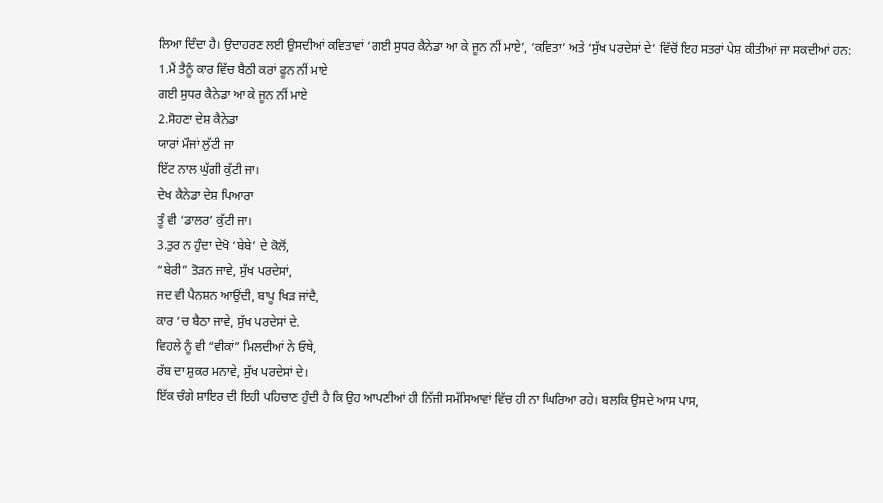ਲਿਆ ਦਿੰਦਾ ਹੈ। ਉਦਾਹਰਣ ਲਈ ਉਸਦੀਆਂ ਕਵਿਤਾਵਾਂ ‘ਗਈ ਸੁਧਰ ਕੈਨੇਡਾ ਆ ਕੇ ਜੂਨ ਨੀਂ ਮਾਏ’, ‘ਕਵਿਤਾ’ ਅਤੇ ‘ਸੁੱਖ ਪਰਦੇਸਾਂ ਦੇ’ ਵਿੱਚੋਂ ਇਹ ਸਤਰਾਂ ਪੇਸ਼ ਕੀਤੀਆਂ ਜਾ ਸਕਦੀਆਂ ਹਨ:
1.ਮੈਂ ਤੈਨੂੰ ਕਾਰ ਵਿੱਚ ਬੈਠੀ ਕਰਾਂ ਫੂਨ ਨੀਂ ਮਾਏ
ਗਈ ਸੁਧਰ ਕੈਨੇਡਾ ਆ ਕੇ ਜੂਨ ਨੀਂ ਮਾਏ
2.ਸੋਹਣਾ ਦੇਸ਼ ਕੈਨੇਡਾ
ਯਾਰਾਂ ਮੌਜਾਂ ਲੁੱਟੀ ਜਾ
ਇੱਟ ਨਾਲ ਘੁੱਗੀ ਕੁੱਟੀ ਜਾ।
ਦੇਖ ਕੈਨੇਡਾ ਦੇਸ਼ ਪਿਆਰਾ
ਤੂੰ ਵੀ ‘ਡਾਲਰ’ ਕੁੱਟੀ ਜਾ।
3.ਤੁਰ ਨ ਹੁੰਦਾ ਦੇਖੋ ‘ਬੇਬੇ’ ਦੇ ਕੋਲੋਂ,
“ਬੇਰੀ” ਤੋੜਨ ਜਾਵੇ, ਸੁੱਖ ਪਰਦੇਸਾਂ,
ਜਦ ਵੀ ਪੈਨਸ਼ਨ ਆਉਂਦੀ, ਬਾਪੂ ਖਿੜ ਜਾਂਦੈ,
ਕਾਰ ‘ਚ ਬੈਠਾ ਜਾਵੇ, ਸੁੱਖ ਪਰਦੇਸਾਂ ਦੇ.
ਵਿਹਲੇ ਨੂੰ ਵੀ “ਵੀਕਾਂ” ਮਿਲਦੀਆਂ ਨੇ ਓਥੇ,
ਰੱਬ ਦਾ ਸ਼ੁਕਰ ਮਨਾਵੇ, ਸੁੱਖ ਪਰਦੇਸਾਂ ਦੇ।
ਇੱਕ ਚੰਗੇ ਸ਼ਾਇਰ ਦੀ ਇਹੀ ਪਹਿਚਾਣ ਹੁੰਦੀ ਹੈ ਕਿ ਉਹ ਆਪਣੀਆਂ ਹੀ ਨਿੱਜੀ ਸਮੱਸਿਆਵਾਂ ਵਿੱਚ ਹੀ ਨਾ ਘਿਰਿਆ ਰਹੇ। ਬਲਕਿ ਉਸਦੇ ਆਸ ਪਾਸ,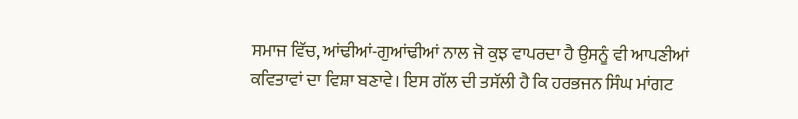ਸਮਾਜ ਵਿੱਚ, ਆਂਢੀਆਂ-ਗੁਆਂਢੀਆਂ ਨਾਲ ਜੋ ਕੁਝ ਵਾਪਰਦਾ ਹੈ ਉਸਨੂੰ ਵੀ ਆਪਣੀਆਂ ਕਵਿਤਾਵਾਂ ਦਾ ਵਿਸ਼ਾ ਬਣਾਵੇ। ਇਸ ਗੱਲ ਦੀ ਤਸੱਲੀ ਹੈ ਕਿ ਹਰਭਜਨ ਸਿੰਘ ਮਾਂਗਟ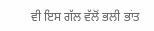ਵੀ ਇਸ ਗੱਲ ਵੱਲੋਂ ਭਲੀ ਭਾਂਤ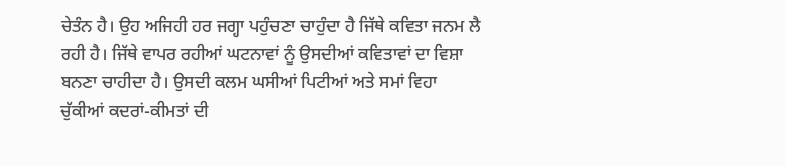ਚੇਤੰਨ ਹੈ। ਉਹ ਅਜਿਹੀ ਹਰ ਜਗ੍ਹਾ ਪਹੁੰਚਣਾ ਚਾਹੁੰਦਾ ਹੈ ਜਿੱਥੇ ਕਵਿਤਾ ਜਨਮ ਲੈ ਰਹੀ ਹੈ। ਜਿੱਥੇ ਵਾਪਰ ਰਹੀਆਂ ਘਟਨਾਵਾਂ ਨੂੰ ਉਸਦੀਆਂ ਕਵਿਤਾਵਾਂ ਦਾ ਵਿਸ਼ਾ ਬਨਣਾ ਚਾਹੀਦਾ ਹੈ। ਉਸਦੀ ਕਲਮ ਘਸੀਆਂ ਪਿਟੀਆਂ ਅਤੇ ਸਮਾਂ ਵਿਹਾ ਚੁੱਕੀਆਂ ਕਦਰਾਂ-ਕੀਮਤਾਂ ਦੀ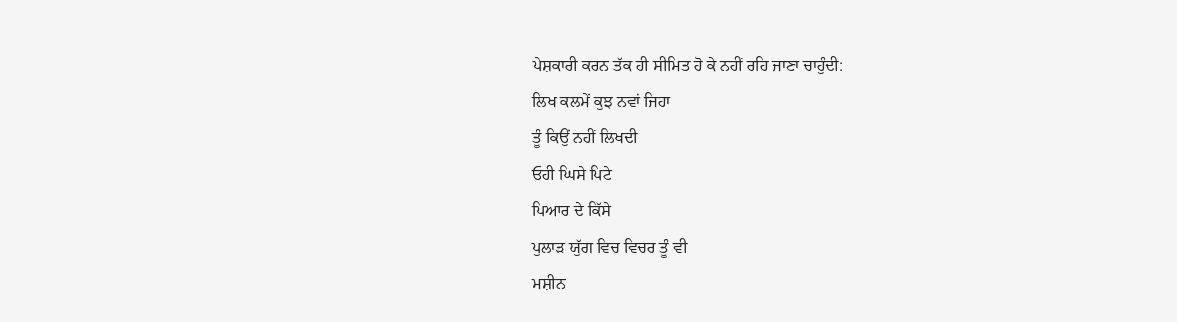ਪੇਸ਼ਕਾਰੀ ਕਰਨ ਤੱਕ ਹੀ ਸੀਮਿਤ ਹੋ ਕੇ ਨਹੀਂ ਰਹਿ ਜਾਣਾ ਚਾਹੁੰਦੀ:
ਲਿਖ ਕਲਮੇਂ ਕੁਝ ਨਵਾਂ ਜਿਹਾ
ਤੂੰ ਕਿਉਂ ਨਹੀਂ ਲਿਖਦੀ
ਓਹੀ ਘਿਸੇ ਪਿਟੇ
ਪਿਆਰ ਦੇ ਕਿੱਸੇ
ਪੁਲਾੜ ਯੁੱਗ ਵਿਚ ਵਿਚਰ ਤੂੰ ਵੀ
ਮਸ਼ੀਨ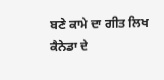ਬਣੇ ਕਾਮੇ ਦਾ ਗੀਤ ਲਿਖ
ਕੈਨੇਡਾ ਦੇ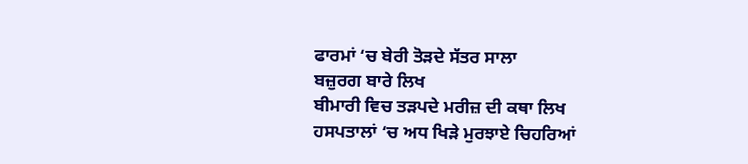ਫਾਰਮਾਂ ‘ਚ ਬੇਰੀ ਤੋੜਦੇ ਸੱਤਰ ਸਾਲਾ
ਬਜ਼ੁਰਗ ਬਾਰੇ ਲਿਖ
ਬੀਮਾਰੀ ਵਿਚ ਤੜਪਦੇ ਮਰੀਜ਼ ਦੀ ਕਥਾ ਲਿਖ
ਹਸਪਤਾਲਾਂ ‘ਚ ਅਧ ਖਿੜੇ ਮੁਰਝਾਏ ਚਿਹਰਿਆਂ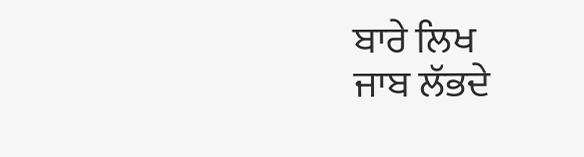ਬਾਰੇ ਲਿਖ
ਜਾਬ ਲੱਭਦੇ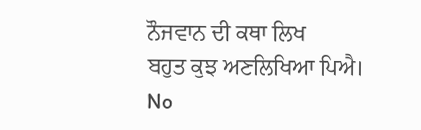ਨੌਜਵਾਨ ਦੀ ਕਥਾ ਲਿਖ
ਬਹੁਤ ਕੁਝ ਅਣਲਿਖਿਆ ਪਿਐ।
No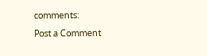comments:
Post a Comment